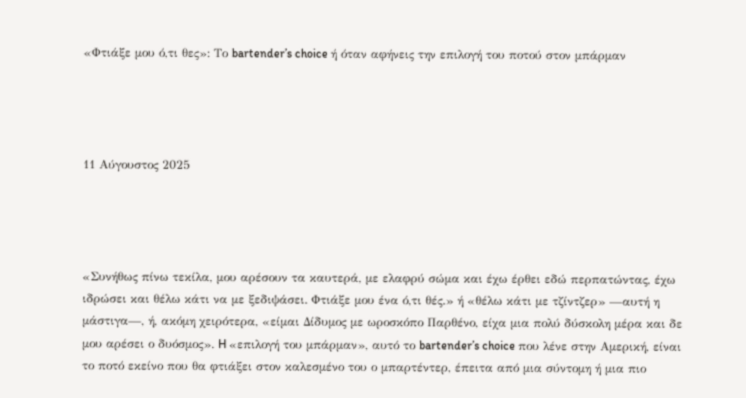«Φτιάξε μου ό,τι θες»: Το bartender’s choice ή όταν αφήνεις την επιλογή του ποτού στον μπάρμαν




11 Αύγουστος 2025




«Συνήθως πίνω τεκίλα, μου αρέσουν τα καυτερά, με ελαφρύ σώμα και έχω έρθει εδώ περπατώντας, έχω ιδρώσει και θέλω κάτι να με ξεδιψάσει. Φτιάξε μου ένα ό,τι θές.» ή «θέλω κάτι με τζίντζερ» —αυτή η μάστιγα—, ή, ακόμη χειρότερα, «είμαι Δίδυμος με ωροσκόπο Παρθένο, είχα μια πολύ δύσκολη μέρα και δε μου αρέσει ο δυόσμος». H «επιλογή του μπάρμαν», αυτό το bartender’s choice που λένε στην Αμερική, είναι το ποτό εκείνο που θα φτιάξει στον καλεσμένο του ο μπαρτέντερ, έπειτα από μια σύντομη ή μια πιο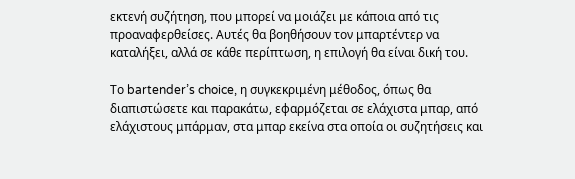εκτενή συζήτηση, που μπορεί να μοιάζει με κάποια από τις προαναφερθείσες. Αυτές θα βοηθήσουν τον μπαρτέντερ να καταλήξει, αλλά σε κάθε περίπτωση, η επιλογή θα είναι δική του.

Το bartender’s choice, η συγκεκριμένη μέθοδος, όπως θα διαπιστώσετε και παρακάτω, εφαρμόζεται σε ελάχιστα μπαρ, από ελάχιστους μπάρμαν, στα μπαρ εκείνα στα οποία οι συζητήσεις και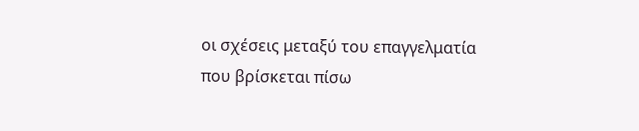οι σχέσεις μεταξύ του επαγγελματία που βρίσκεται πίσω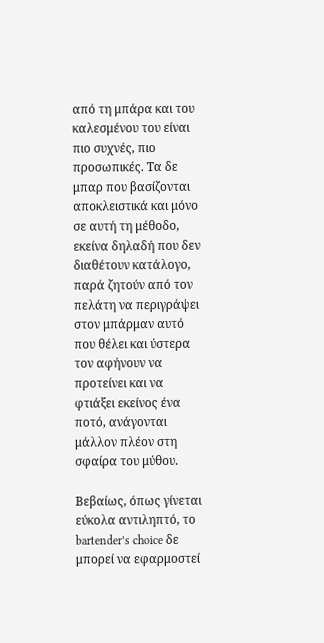από τη μπάρα και του καλεσμένου του είναι πιο συχνές, πιο προσωπικές. Τα δε μπαρ που βασίζονται αποκλειστικά και μόνο σε αυτή τη μέθοδο, εκείνα δηλαδή που δεν διαθέτουν κατάλογο, παρά ζητούν από τον πελάτη να περιγράψει στον μπάρμαν αυτό που θέλει και ύστερα τον αφήνουν να προτείνει και να φτιάξει εκείνος ένα ποτό, ανάγονται μάλλον πλέον στη σφαίρα του μύθου.

Βεβαίως, όπως γίνεται εύκολα αντιληπτό, το bartender’s choice δε μπορεί να εφαρμοστεί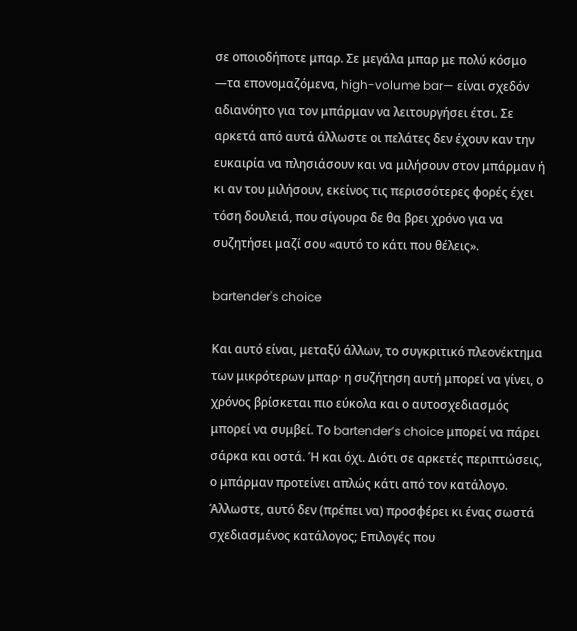σε οποιοδήποτε μπαρ. Σε μεγάλα μπαρ με πολύ κόσμο —τα επονομαζόμενα, high-volume bar— είναι σχεδόν αδιανόητο για τον μπάρμαν να λειτουργήσει έτσι. Σε αρκετά από αυτά άλλωστε οι πελάτες δεν έχουν καν την ευκαιρία να πλησιάσουν και να μιλήσουν στον μπάρμαν ή κι αν του μιλήσουν, εκείνος τις περισσότερες φορές έχει τόση δουλειά, που σίγουρα δε θα βρει χρόνο για να συζητήσει μαζί σου «αυτό το κάτι που θέλεις».

bartender's choice

Και αυτό είναι, μεταξύ άλλων, το συγκριτικό πλεονέκτημα των μικρότερων μπαρ· η συζήτηση αυτή μπορεί να γίνει, ο χρόνος βρίσκεται πιο εύκολα και ο αυτοσχεδιασμός μπορεί να συμβεί. Το bartender’s choice μπορεί να πάρει σάρκα και οστά. Ή και όχι. Διότι σε αρκετές περιπτώσεις, ο μπάρμαν προτείνει απλώς κάτι από τον κατάλογο. Άλλωστε, αυτό δεν (πρέπει να) προσφέρει κι ένας σωστά σχεδιασμένος κατάλογος; Επιλογές που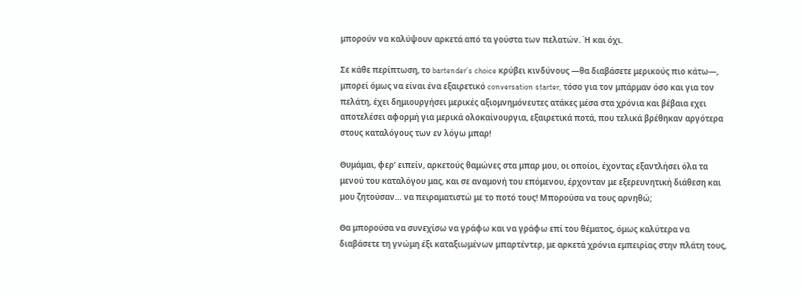μπορούν να καλύψουν αρκετά από τα γούστα των πελατών. Ή και όχι.

Σε κάθε περίπτωση, το bartender’s choice κρύβει κινδύνους —θα διαβάσετε μερικούς πιο κάτω—, μπορεί όμως να είναι ένα εξαιρετικό conversation starter, τόσο για τον μπάρμαν όσο και για τον πελάτη, έχει δημιουργήσει μερικές αξιομνημόνευτες ατάκες μέσα στα χρόνια και βέβαια εχει αποτελέσει αφορμή για μερικά ολοκαίνουργια, εξαιρετικά ποτά, που τελικά βρέθηκαν αργότερα στους καταλόγους των εν λόγω μπαρ!

Θυμάμαι, φερ’ ειπείν, αρκετούς θαμώνες στα μπαρ μου, οι οποίοι, έχοντας εξαντλήσει όλα τα μενού του καταλόγου μας, και σε αναμονή του επόμενου, έρχονταν με εξερευνητική διάθεση και μου ζητούσαν… να πειραματιστώ με το ποτό τους! Μπορούσα να τους αρνηθώ;

Θα μπορούσα να συνεχίσω να γράφω και να γράφω επί του θέματος, όμως καλύτερα να διαβάσετε τη γνώμη έξι καταξιωμένων μπαρτέντερ, με αρκετά χρόνια εμπειρίας στην πλάτη τους,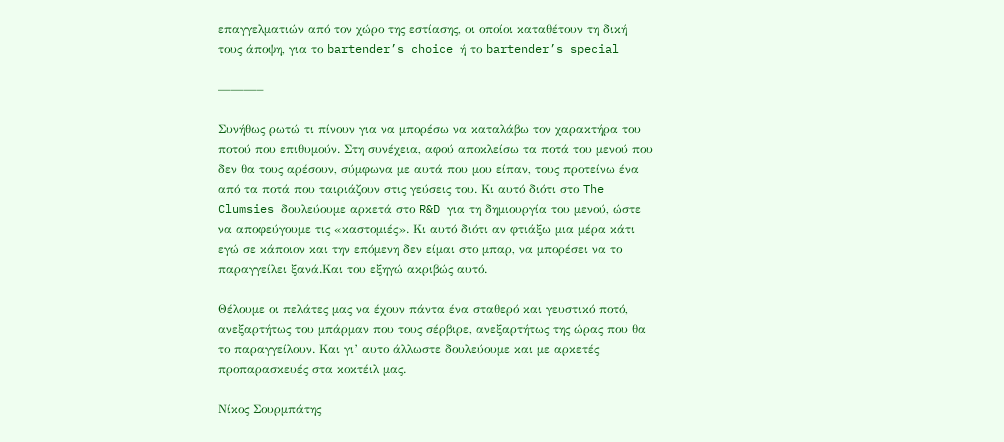επαγγελματιών από τον χώρο της εστίασης, οι οποίοι καταθέτουν τη δική τους άποψη, για το bartender’s choice ή το bartender’s special

———–

Συνήθως ρωτώ τι πίνουν για να μπορέσω να καταλάβω τον χαρακτήρα του ποτού που επιθυμούν. Στη συνέχεια, αφού αποκλείσω τα ποτά του μενού που δεν θα τους αρέσουν, σύμφωνα με αυτά που μου είπαν, τους προτείνω ένα από τα ποτά που ταιριάζουν στις γεύσεις του. Κι αυτό διότι στο The Clumsies δουλεύουμε αρκετά στο R&D για τη δημιουργία του μενού, ώστε να αποφεύγουμε τις «καστομιές». Κι αυτό διότι αν φτιάξω μια μέρα κάτι εγώ σε κάποιον και την επόμενη δεν είμαι στο μπαρ, να μπορέσει να το παραγγείλει ξανά.Και του εξηγώ ακριβώς αυτό.

Θέλουμε οι πελάτες μας να έχουν πάντα ένα σταθερό και γευστικό ποτό, ανεξαρτήτως του μπάρμαν που τους σέρβιρε, ανεξαρτήτως της ώρας που θα το παραγγείλουν. Και γι’ αυτο άλλωστε δουλεύουμε και με αρκετές προπαρασκευές στα κοκτέιλ μας.

Νίκος Σουρμπάτης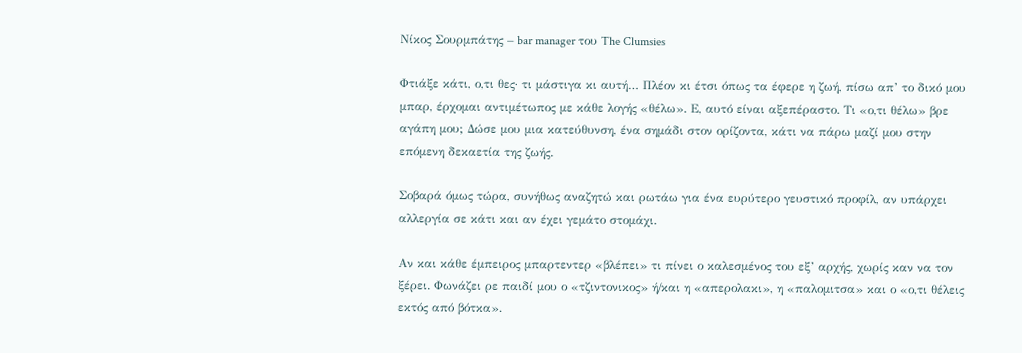Νίκος Σουρμπάτης – bar manager του The Clumsies

Φτιάξε κάτι, ο,τι θες· τι μάστιγα κι αυτή… Πλέον κι έτσι όπως τα έφερε η ζωή, πίσω απ’ το δικό μου μπαρ, έρχομαι αντιμέτωπος με κάθε λογής «θέλω». Ε, αυτό είναι αξεπέραστο. Τι «ο,τι θέλω» βρε αγάπη μου; Δώσε μου μια κατεύθυνση, ένα σημάδι στον ορίζοντα, κάτι να πάρω μαζί μου στην επόμενη δεκαετία της ζωής.

Σοβαρά όμως τώρα, συνήθως αναζητώ και ρωτάω για ένα ευρύτερο γευστικό προφίλ, αν υπάρχει αλλεργία σε κάτι και αν έχει γεμάτο στομάχι.

Αν και κάθε έμπειρος μπαρτεντερ «βλέπει» τι πίνει ο καλεσμένος του εξ’ αρχής, χωρίς καν να τον ξέρει. Φωνάζει ρε παιδί μου ο «τζιντονικος» ή/και η «απερολακι», η «παλομιτσα» και ο «ο,τι θέλεις εκτός από βότκα».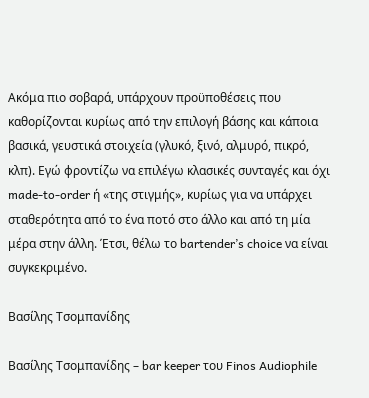Ακόμα πιο σοβαρά, υπάρχουν προϋποθέσεις που καθορίζονται κυρίως από την επιλογή βάσης και κάποια βασικά, γευστικά στοιχεία (γλυκό, ξινό, αλμυρό, πικρό, κλπ). Εγώ φροντίζω να επιλέγω κλασικές συνταγές και όχι made-to-order ή «της στιγμής», κυρίως για να υπάρχει σταθερότητα από το ένα ποτό στο άλλο και από τη μία μέρα στην άλλη. Έτσι, θέλω το bartender’s choice να είναι συγκεκριμένο.

Βασίλης Τσομπανίδης

Βασίλης Τσομπανίδης – bar keeper του Finos Audiophile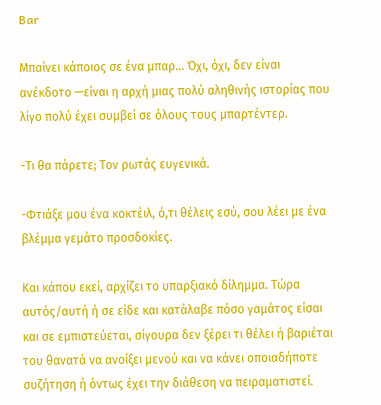Bar

Μπαίνει κάποιος σε ένα μπαρ… Όχι, όχι, δεν είναι ανέκδοτο —είναι η αρχή μιας πολύ αληθινής ιστορίας που λίγο πολύ έχει συμβεί σε όλους τους μπαρτέντερ.

-Τι θα πάρετε; Τον ρωτάς ευγενικά.

-Φτιάξε μου ένα κοκτέιλ, ό,τι θέλεις εσύ, σου λέει με ένα βλέμμα γεμάτο προσδοκίες.

Και κάπου εκεί, αρχίζει το υπαρξιακό δίλημμα. Tώρα αυτός/αυτή ή σε είδε και κατάλαβε πόσο γαμάτος είσαι και σε εμπιστεύεται, σίγουρα δεν ξέρει τι θέλει ή βαριέται του θανατά να ανοίξει μενού και να κάνει οποιαδήποτε συζήτηση ή όντως έχει την διάθεση να πειραματιστεί.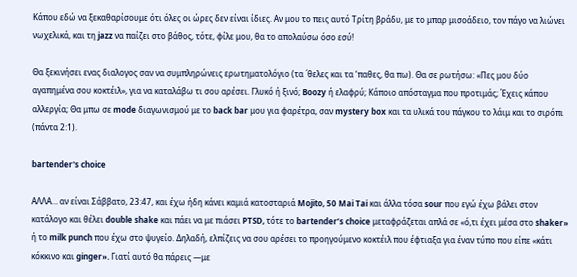Κάπου εδώ να ξεκαθαρίσουμε ότι όλες οι ώρες δεν είναι ίδιες. Αν μου το πεις αυτό Τρίτη βράδυ, με το μπαρ μισοάδειο, τον πάγο να λιώνει νωχελικά, και τη jazz να παίζει στο βάθος, τότε, φίλε μου, θα το απολαύσω όσο εσύ!

Θα ξεκινήσει ενας διαλογος σαν να συμπληρώνεις ερωτηματολόγιο (τα ´θελες και τα ‘παθες, θα πω). Θα σε ρωτήσω: «Πες μου δύο αγαπημένα σου κοκτέιλ», για να καταλάβω τι σου αρέσει. Γλυκό ή ξινό; Boozy ή ελαφρύ; Κάποιο απόσταγμα που προτιμάς; Έχεις κάπου αλλεργία; Θα μπω σε mode διαγωνισμού με το back bar μου για φαρέτρα, σαν mystery box και τα υλικά του πάγκου το λάιμ και το σιρόπι (πάντα 2:1).

bartender's choice

ΑΛΛΑ… αν είναι Σάββατο, 23:47, και έχω ήδη κάνει καμιά κατοσταριά Mojito, 50 Mai Tai και άλλα τόσα sour που εγώ έχω βάλει στον κατάλογο και θέλει double shake και πάει να με πιάσει PTSD, τότε το bartender’s choice μεταφράζεται απλά σε «ό,τι έχει μέσα στο shaker» ή το milk punch που έχω στο ψυγείο. Δηλαδή, ελπίζεις να σου αρέσει το προηγούμενο κοκτέιλ που έφτιαξα για έναν τύπο που είπε «κάτι κόκκινο και ginger». Γιατί αυτό θα πάρεις —με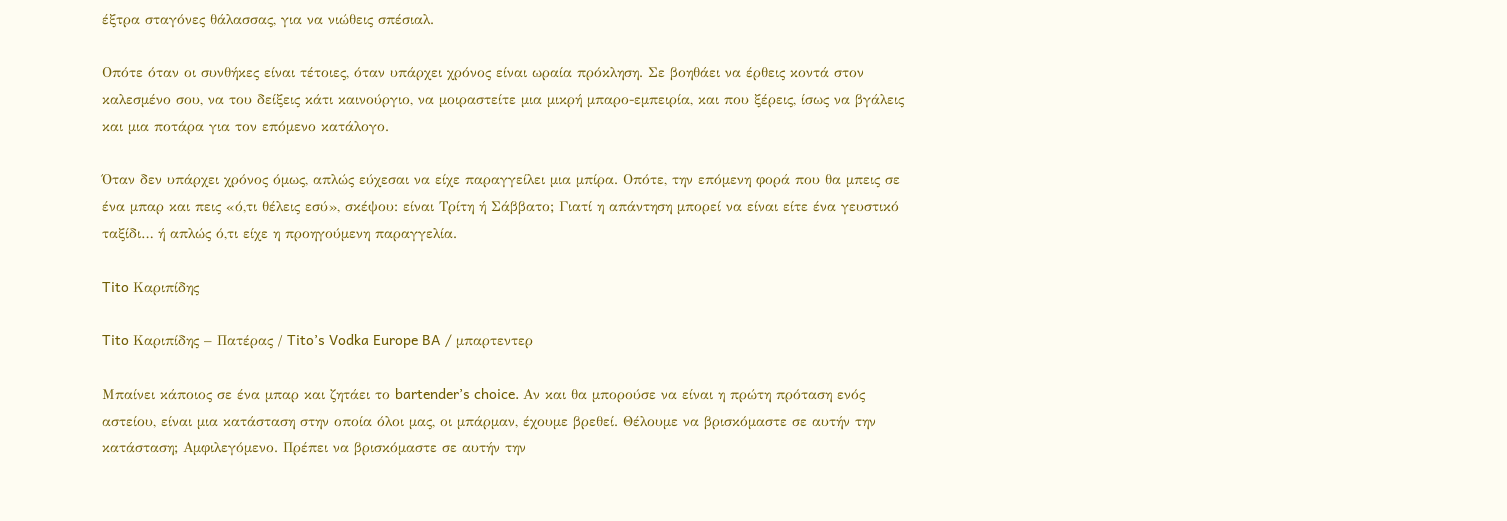έξτρα σταγόνες θάλασσας, για να νιώθεις σπέσιαλ.

Οπότε όταν οι συνθήκες είναι τέτοιες, όταν υπάρχει χρόνος είναι ωραία πρόκληση. Σε βοηθάει να έρθεις κοντά στον καλεσμένο σου, να του δείξεις κάτι καινούργιο, να μοιραστείτε μια μικρή μπαρο-εμπειρία, και που ξέρεις, ίσως να βγάλεις και μια ποτάρα για τον επόμενο κατάλογο.

Όταν δεν υπάρχει χρόνος όμως, απλώς εύχεσαι να είχε παραγγείλει μια μπίρα. Οπότε, την επόμενη φορά που θα μπεις σε ένα μπαρ και πεις «ό,τι θέλεις εσύ», σκέψου: είναι Τρίτη ή Σάββατο; Γιατί η απάντηση μπορεί να είναι είτε ένα γευστικό ταξίδι… ή απλώς ό,τι είχε η προηγούμενη παραγγελία.

Tito Καριπίδης

Tito Καριπίδης – Πατέρας / Tito’s Vodka Europe BA / μπαρτεντερ

Μπαίνει κάποιος σε ένα μπαρ και ζητάει το bartender’s choice. Αν και θα μπορούσε να είναι η πρώτη πρόταση ενός αστείου, είναι μια κατάσταση στην οποία όλοι μας, οι μπάρμαν, έχουμε βρεθεί. Θέλουμε να βρισκόμαστε σε αυτήν την κατάσταση; Αμφιλεγόμενο. Πρέπει να βρισκόμαστε σε αυτήν την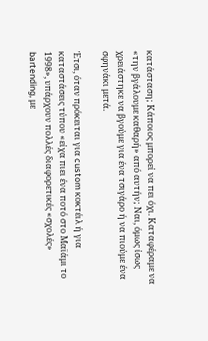κατάσταση; Κάποιος μπορεί να πει όχι. Καταφέραμε να «την βγάλουμε καθαρή» από αυτήν; Ναι, όμως ίσως χρειάστηκε να βγούμε για ένα τσιγάρο ή να πιούμε ένα σφηνάκι μετά.

Έτσι, όταν πρόκειται για custom κοκτέιλ ή για καταστάσεις τύπου «είχα πιει ένα ποτό στο Μαϊάμι το 1998», υπάρχουν πολλές διαφορετικές «σχολές» bartending, με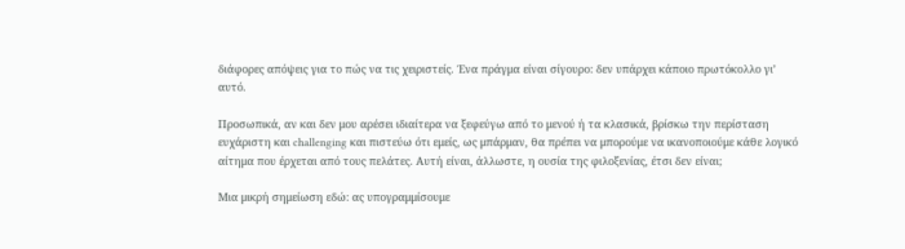διάφορες απόψεις για το πώς να τις χειριστείς. Ένα πράγμα είναι σίγουρο: δεν υπάρχει κάποιο πρωτόκολλο γι’ αυτό.

Προσωπικά, αν και δεν μου αρέσει ιδιαίτερα να ξεφεύγω από το μενού ή τα κλασικά, βρίσκω την περίσταση ευχάριστη και challenging και πιστεύω ότι εμείς, ως μπάρμαν, θα πρέπει να μπορούμε να ικανοποιούμε κάθε λογικό αίτημα που έρχεται από τους πελάτες. Αυτή είναι, άλλωστε, η ουσία της φιλοξενίας, έτσι δεν είναι;

Μια μικρή σημείωση εδώ: ας υπογραμμίσουμε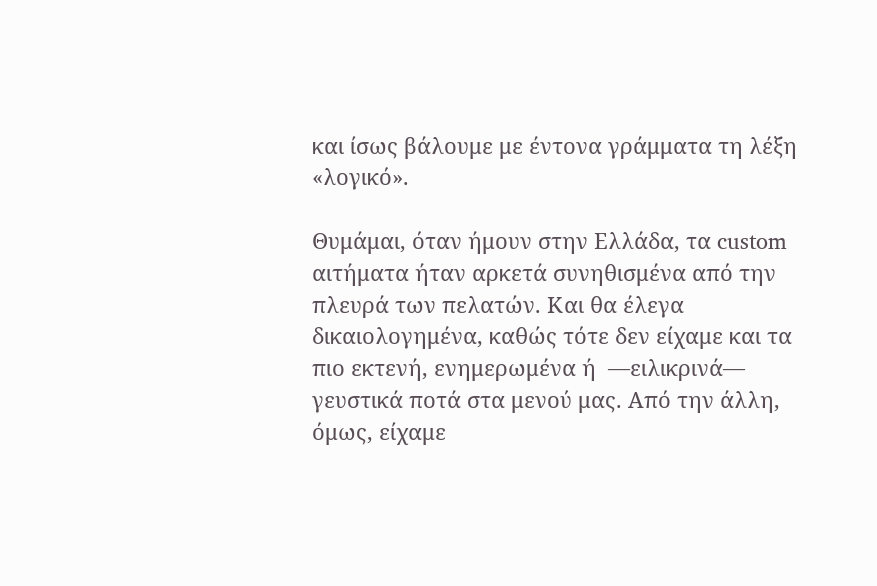και ίσως βάλουμε με έντονα γράμματα τη λέξη «λογικό».

Θυμάμαι, όταν ήμουν στην Ελλάδα, τα custom αιτήματα ήταν αρκετά συνηθισμένα από την πλευρά των πελατών. Και θα έλεγα δικαιολογημένα, καθώς τότε δεν είχαμε και τα πιο εκτενή, ενημερωμένα ή  —ειλικρινά— γευστικά ποτά στα μενού μας. Από την άλλη, όμως, είχαμε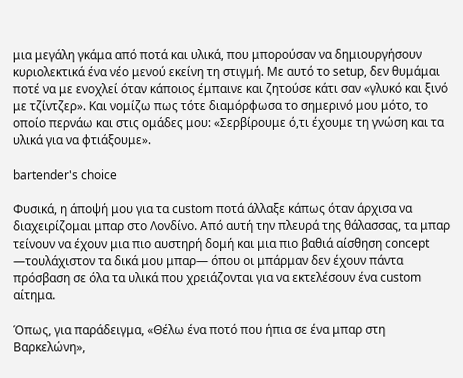μια μεγάλη γκάμα από ποτά και υλικά, που μπορούσαν να δημιουργήσουν κυριολεκτικά ένα νέο μενού εκείνη τη στιγμή. Με αυτό το setup, δεν θυμάμαι ποτέ να με ενοχλεί όταν κάποιος έμπαινε και ζητούσε κάτι σαν «γλυκό και ξινό με τζίντζερ». Και νομίζω πως τότε διαμόρφωσα το σημερινό μου μότο, το οποίο περνάω και στις ομάδες μου: «Σερβίρουμε ό,τι έχουμε τη γνώση και τα υλικά για να φτιάξουμε».

bartender's choice

Φυσικά, η άποψή μου για τα custom ποτά άλλαξε κάπως όταν άρχισα να διαχειρίζομαι μπαρ στο Λονδίνο. Από αυτή την πλευρά της θάλασσας, τα μπαρ τείνουν να έχουν μια πιο αυστηρή δομή και μια πιο βαθιά αίσθηση concept —τουλάχιστον τα δικά μου μπαρ— όπου οι μπάρμαν δεν έχουν πάντα πρόσβαση σε όλα τα υλικά που χρειάζονται για να εκτελέσουν ένα custom αίτημα.

Όπως, για παράδειγμα, «Θέλω ένα ποτό που ήπια σε ένα μπαρ στη Βαρκελώνη»,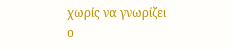χωρίς να γνωρίζει ο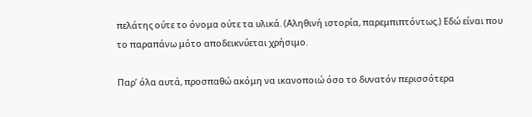πελάτης ούτε το όνομα ούτε τα υλικά. (Αληθινή ιστορία, παρεμπιπτόντως.) Εδώ είναι που το παραπάνω μότο αποδεικνύεται χρήσιμο.

Παρ’ όλα αυτά, προσπαθώ ακόμη να ικανοποιώ όσο το δυνατόν περισσότερα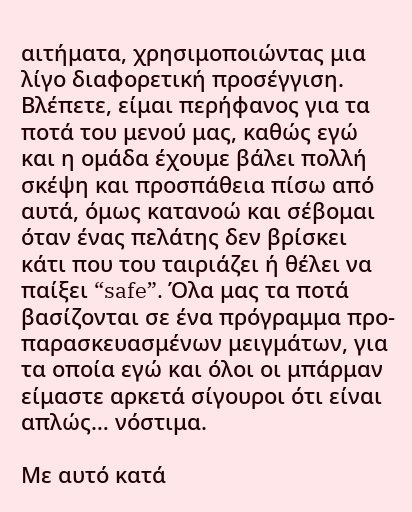αιτήματα, χρησιμοποιώντας μια λίγο διαφορετική προσέγγιση. Βλέπετε, είμαι περήφανος για τα ποτά του μενού μας, καθώς εγώ και η ομάδα έχουμε βάλει πολλή σκέψη και προσπάθεια πίσω από αυτά, όμως κατανοώ και σέβομαι όταν ένας πελάτης δεν βρίσκει κάτι που του ταιριάζει ή θέλει να παίξει “safe”. Όλα μας τα ποτά βασίζονται σε ένα πρόγραμμα προ-παρασκευασμένων μειγμάτων, για τα οποία εγώ και όλοι οι μπάρμαν είμαστε αρκετά σίγουροι ότι είναι απλώς… νόστιμα.

Με αυτό κατά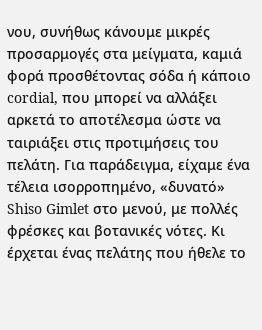νου, συνήθως κάνουμε μικρές προσαρμογές στα μείγματα, καμιά φορά προσθέτοντας σόδα ή κάποιο cordial, που μπορεί να αλλάξει αρκετά το αποτέλεσμα ώστε να ταιριάξει στις προτιμήσεις του πελάτη. Για παράδειγμα, είχαμε ένα τέλεια ισορροπημένο, «δυνατό» Shiso Gimlet στο μενού, με πολλές φρέσκες και βοτανικές νότες. Κι έρχεται ένας πελάτης που ήθελε το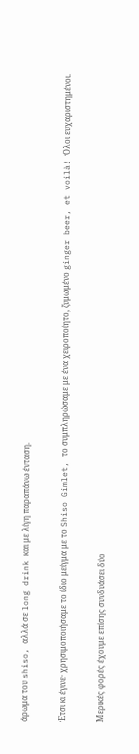άρωμα του shiso, αλλά σε long drink και με λίγη παραπάνω ένταση.

Έτσι κι έγινε· χρησιμοποιήσαμε το ίδιο μείγμα με το Shiso Gimlet, το συμπληρώσαμε με ένα χειροποίητο, ζυμωμένο ginger beer, et voilà! Όλοι ευχαριστημένοι.

Μερικές φορές έχουμε επίσης συνδυάσει δύο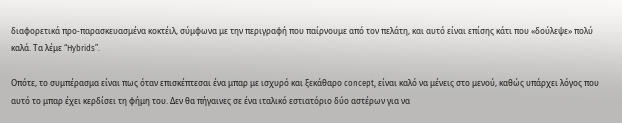διαφορετικά προ-παρασκευασμένα κοκτέιλ, σύμφωνα με την περιγραφή που παίρνουμε από τον πελάτη, και αυτό είναι επίσης κάτι που «δούλεψε» πολύ καλά. Τα λέμε “Hybrids”.

Οπότε, το συμπέρασμα είναι πως όταν επισκέπτεσαι ένα μπαρ με ισχυρό και ξεκάθαρο concept, είναι καλό να μένεις στο μενού, καθώς υπάρχει λόγος που αυτό το μπαρ έχει κερδίσει τη φήμη του. Δεν θα πήγαινες σε ένα ιταλικό εστιατόριο δύο αστέρων για να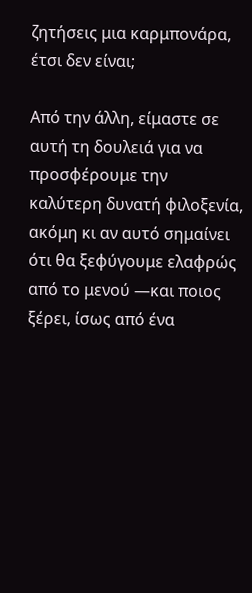ζητήσεις μια καρμπονάρα, έτσι δεν είναι;

Από την άλλη, είμαστε σε αυτή τη δουλειά για να προσφέρουμε την καλύτερη δυνατή φιλοξενία, ακόμη κι αν αυτό σημαίνει ότι θα ξεφύγουμε ελαφρώς από το μενού —και ποιος ξέρει, ίσως από ένα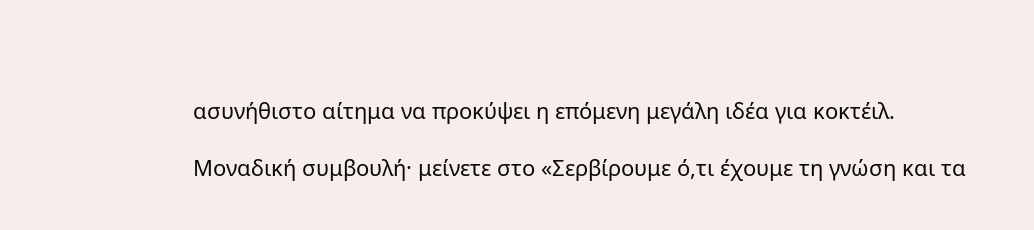ασυνήθιστο αίτημα να προκύψει η επόμενη μεγάλη ιδέα για κοκτέιλ.

Μοναδική συμβουλή· μείνετε στο «Σερβίρουμε ό,τι έχουμε τη γνώση και τα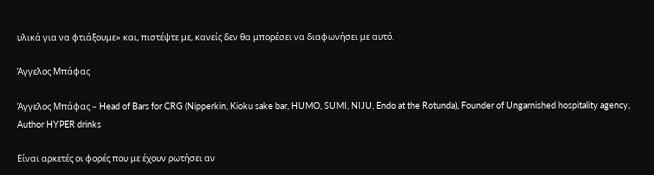υλικά για να φτιάξουμε» και, πιστέψτε με, κανείς δεν θα μπορέσει να διαφωνήσει με αυτό.

Άγγελος Μπάφας

Άγγελος Μπάφας – Head of Bars for CRG (Nipperkin, Kioku sake bar, HUMO, SUMI, NIJU, Endo at the Rotunda), Founder of Ungarnished hospitality agency, Author HYPER drinks

Είναι αρκετές οι φορές που με έχουν ρωτήσει αν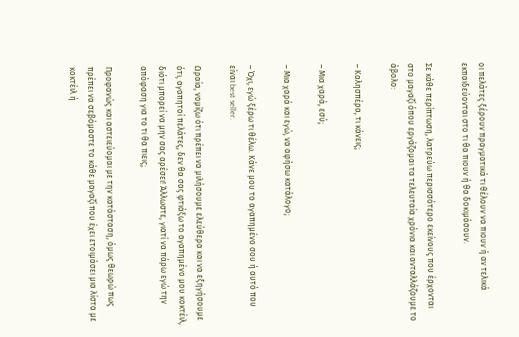οι πελάτες ξέρουν πραγματικά τι θέλουν να πιουν ή αν τελικά εκπαιδεύονται στο τι θα πιουν ή θα δοκιμάσουν.

Σε κάθε περίπτωση, λατρεύω περισσότερο εκείνους που έρχονται στο μαγαζί όπου εργάζομαι τα τελευταία χρόνια και ανταλλάζουμε το άβολο:

– Καλησπέρα, τι κάνεις;

– Μια χαρά, εσύ;

– Μια χαρά και εγώ, να αφήσω κατάλογο;

– Όχι, εγώ ξέρω τι θέλω. Κάνε μου το αγαπημένο σου ή αυτό που είναι best seller.

Ωραία, νομίζω ότι πρέπει να μιλήσουμε ελεύθερα και να εξηγήσουμε ότι, αγαπητοί πελάτες, δεν θα σας φτιάξω το αγαπημένο μου κοκτέιλ, διότι μπορεί να μην σας αρέσει! Άλλωστε, γιατί να πάρω εγώ την απόφαση για το τι θα πιεις;

Προφανώς και αστειεύομαι με την κατάσταση, όμως θεωρώ πως πρέπει να σεβόμαστε το κάθε μαγαζί που έχει ετοιμάσει μια λίστα με κοκτέιλ ή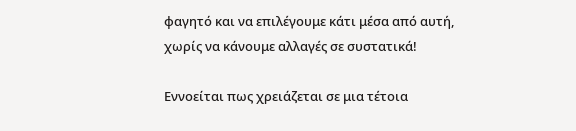φαγητό και να επιλέγουμε κάτι μέσα από αυτή, χωρίς να κάνουμε αλλαγές σε συστατικά!

Εννοείται πως χρειάζεται σε μια τέτοια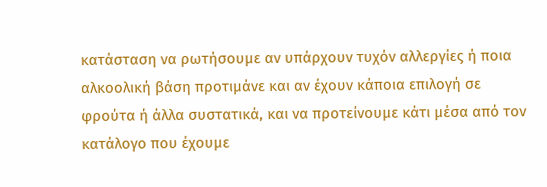κατάσταση να ρωτήσουμε αν υπάρχουν τυχόν αλλεργίες ή ποια αλκοολική βάση προτιμάνε και αν έχουν κάποια επιλογή σε φρούτα ή άλλα συστατικά, και να προτείνουμε κάτι μέσα από τον κατάλογο που έχουμε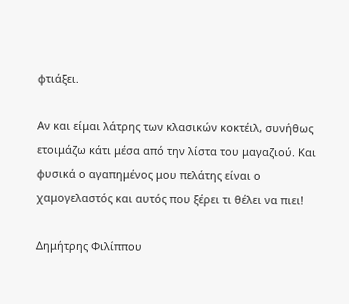φτιάξει.

Αν και είμαι λάτρης των κλασικών κοκτέιλ, συνήθως ετοιμάζω κάτι μέσα από την λίστα του μαγαζιού. Και φυσικά ο αγαπημένος μου πελάτης είναι ο χαμογελαστός και αυτός που ξέρει τι θέλει να πιει!

Δημήτρης Φιλίππου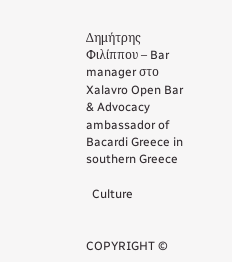Δημήτρης Φιλίππου – Bar manager στο Xalavro Open Bar & Advocacy ambassador of Bacardi Greece in southern Greece

  Culture


COPYRIGHT ©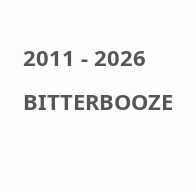2011 - 2026 BITTERBOOZE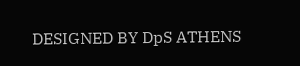DESIGNED BY DpS ATHENS